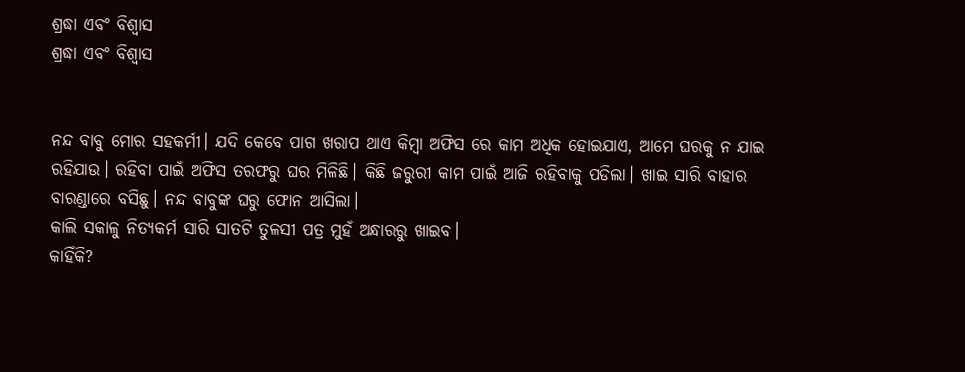ଶ୍ରଦ୍ଧା ଏବଂ ବିଶ୍ୱାସ
ଶ୍ରଦ୍ଧା ଏବଂ ବିଶ୍ୱାସ


ନନ୍ଦ ବାବୁ ମୋର ସହକର୍ମୀ। ଯଦି କେବେ ପାଗ ଖରାପ ଥାଏ କିମ୍ବା ଅଫିସ ରେ କାମ ଅଧିକ ହୋଇଯାଏ, ଆମେ ଘରକୁ ନ ଯାଇ ରହିଯାଉ। ରହିବା ପାଇଁ ଅଫିସ ତରଫରୁ ଘର ମିଳିଛି। କିଛି ଜରୁରୀ କାମ ପାଇଁ ଆଜି ରହିବାକୁ ପଡିଲା। ଖାଇ ସାରି ବାହାର ବାରଣ୍ଡାରେ ବସିଛୁ। ନନ୍ଦ ବାବୁଙ୍କ ଘରୁ ଫୋନ ଆସିଲା।
କାଲି ସକାଳୁ ନିତ୍ୟକର୍ମ ସାରି ସାତଟି ତୁଳସୀ ପତ୍ର ମୁହଁ ଅନ୍ଧାରରୁ ଖାଇବ।
କାହିଁକି?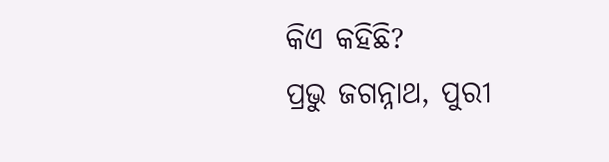କିଏ କହିଛି?
ପ୍ରଭୁ ଜଗନ୍ନାଥ, ପୁରୀ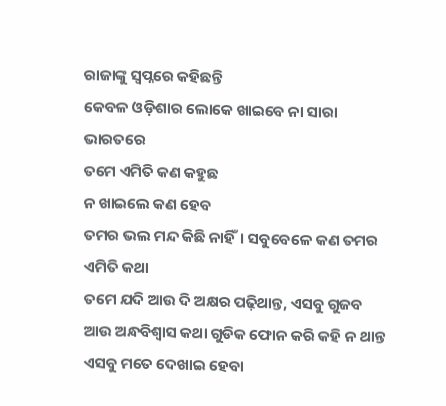ରାଜାଙ୍କୁ ସ୍ୱପ୍ନରେ କହିଛନ୍ତି
କେବଳ ଓଡ଼ିଶାର ଲୋକେ ଖାଇବେ ନା ସାରା ଭାରତରେ
ତମେ ଏମିତି କଣ କହୁଛ
ନ ଖାଇଲେ କଣ ହେବ
ତମର ଭଲ ମନ୍ଦ କିଛି ନାହିଁ। ସବୁବେଳେ କଣ ତମର ଏମିତି କଥା
ତମେ ଯଦି ଆଉ ଦି ଅକ୍ଷର ପଢ଼ିଥାନ୍ତ, ଏସବୁ ଗୁଜବ ଆଉ ଅନ୍ଧବିଶ୍ୱାସ କଥା ଗୁଡିକ ଫୋନ କରି କହି ନ ଥାନ୍ତ
ଏସବୁ ମତେ ଦେଖାଇ ହେବା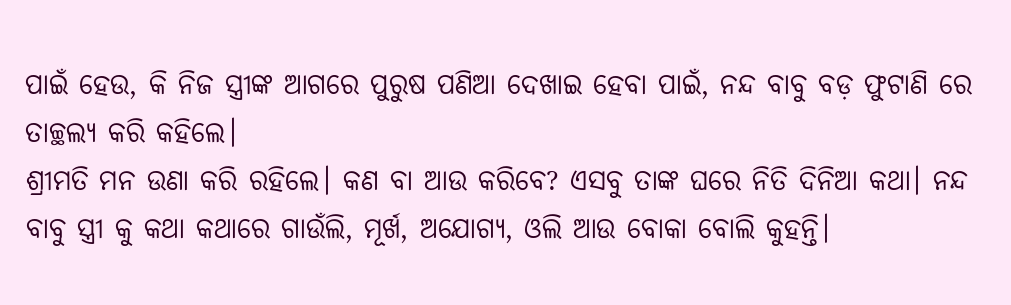ପାଇଁ ହେଉ, କି ନିଜ ସ୍ତ୍ରୀଙ୍କ ଆଗରେ ପୁରୁଷ ପଣିଆ ଦେଖାଇ ହେବା ପାଇଁ, ନନ୍ଦ ବାବୁ ବଡ଼ ଫୁଟାଣି ରେ ତାଚ୍ଛଲ୍ୟ କରି କହିଲେ।
ଶ୍ରୀମତି ମନ ଉଣା କରି ରହିଲେ। କଣ ବା ଆଉ କରିବେ? ଏସବୁ ତାଙ୍କ ଘରେ ନିତି ଦିନିଆ କଥା। ନନ୍ଦ ବାବୁ ସ୍ତ୍ରୀ କୁ କଥା କଥାରେ ଗାଉଁଲି, ମୂର୍ଖ, ଅଯୋଗ୍ୟ, ଓଲି ଆଉ ବୋକା ବୋଲି କୁହନ୍ତି।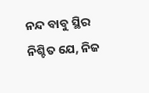ନନ୍ଦ ବାବୁ ସ୍ଥିର ନିଶ୍ଚିତ ଯେ, ନିଜ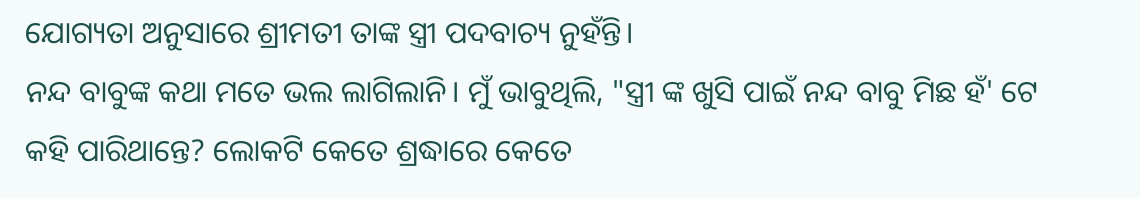ଯୋଗ୍ୟତା ଅନୁସାରେ ଶ୍ରୀମତୀ ତାଙ୍କ ସ୍ତ୍ରୀ ପଦବାଚ୍ୟ ନୁହଁନ୍ତି।
ନନ୍ଦ ବାବୁଙ୍କ କଥା ମତେ ଭଲ ଲାଗିଲାନି। ମୁଁ ଭାବୁଥିଲି, "ସ୍ତ୍ରୀ ଙ୍କ ଖୁସି ପାଇଁ ନନ୍ଦ ବାବୁ ମିଛ ହଁ' ଟେ କହି ପାରିଥାନ୍ତେ? ଲୋକଟି କେତେ ଶ୍ରଦ୍ଧାରେ କେତେ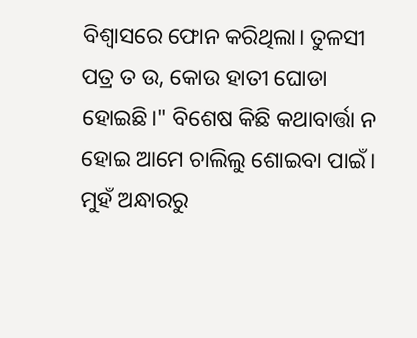ବିଶ୍ୱାସରେ ଫୋନ କରିଥିଲା। ତୁଳସୀ ପତ୍ର ତ ଉ, କୋଉ ହାତୀ ଘୋଡା ହୋଇଛି।" ବିଶେଷ କିଛି କଥାବାର୍ତ୍ତା ନ ହୋଇ ଆମେ ଚାଲିଲୁ ଶୋଇବା ପାଇଁ।
ମୁହଁ ଅନ୍ଧାରରୁ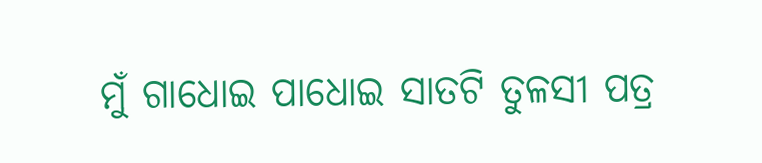ମୁଁ ଗାଧୋଇ ପାଧୋଇ ସାତଟି ତୁଳସୀ ପତ୍ର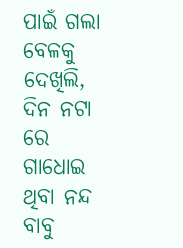ପାଇଁ ଗଲା ବେଳକୁ ଦେଖିଲି, ଦିନ ନଟା ରେ ଗାଧୋଇ ଥିବା ନନ୍ଦ ବାବୁ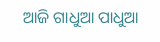ଆଜି ଗାଧୁଆ ପାଧୁଆ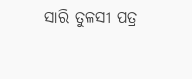ସାରି ତୁଳସୀ ପତ୍ର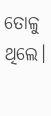ତୋଳୁ ଥିଲେ।